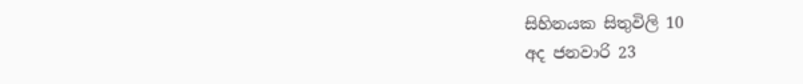සිහිනයක සිතුවිලි 10
අද ජනවාරි 23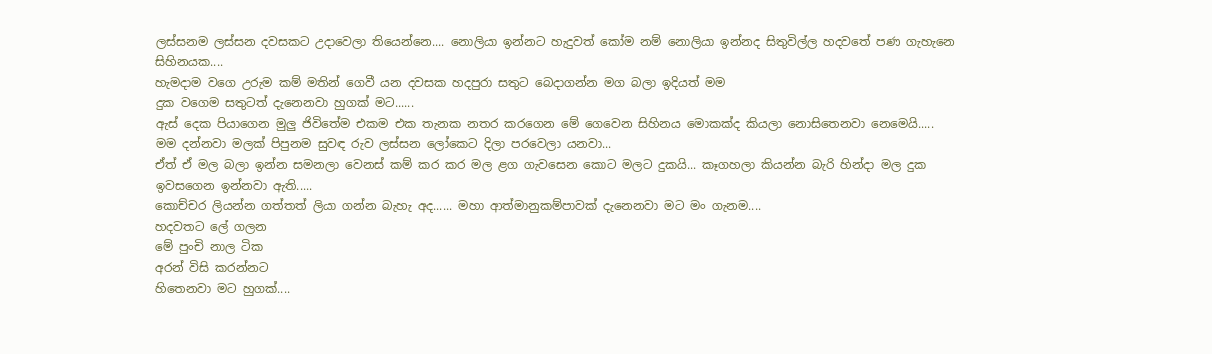ලස්සනම ලස්සන දවසකට උදාවෙලා තියෙන්නෙ.... නොලියා ඉන්නට හැදුවත් කෝම නම් නොලියා ඉන්නද සිතුවිල්ල හදවතේ පණ ගැහැනෙ සිහිනයක....
හැමදාම වගෙ උරුම කම් මතින් ගෙවී යන දවසක හදපුරා සතුට බෙදාගන්න මග බලා ඉදියත් මම
දුක වගෙම සතුටත් දැනෙනවා හුගක් මට......
ඇස් දෙක පියාගෙන මුලු ජිවිතේම එකම එක තැනක නතර කරගෙන මේ ගෙවෙන සිහිනය මොකක්ද කියලා නොසිතෙනවා නෙමෙයි.....
මම දන්නවා මලක් පිපුනම සුවඳ රුව ලස්සන ලෝකෙට දිලා පරවෙලා යනවා...
ඒත් ඒ මල බලා ඉන්න සමනලා වෙනස් කම් කර කර මල ළග ගැවසෙන කොට මලට දුකයි... කෑගහලා කියන්න බැරි හින්දා මල දුක ඉවසගෙන ඉන්නවා ඇති.....
කොච්චර ලියන්න ගත්තත් ලියා ගන්න බැහැ අද...... මහා ආත්මානුකම්පාවක් දැනෙනවා මට මං ගැනම....
හදවතට ලේ ගලන
මේ පුංචි නාල ටික
අරන් විසි කරන්නට
හිතෙනවා මට හුගක්....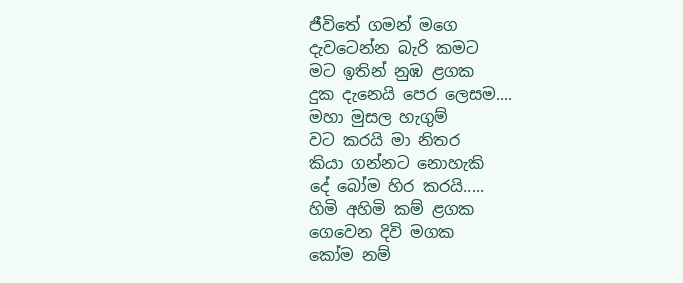ජීවිතේ ගමන් මගෙ
දැවටෙන්න බැරි කමට
මට ඉතින් නුඹ ළගක
දුක දැනෙයි පෙර ලෙසම....
මහා මුසල හැගුම්
වට කරයි මා නිතර
කියා ගන්නට නොහැකි
දේ බෝම හිර කරයි.....
හිමි අහිමි කම් ළගක
ගෙවෙන දිවි මගක
කෝම නම්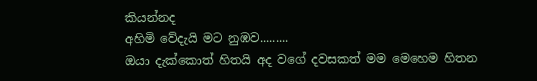කියන්නද
අහිමි වේදැයි මට නුඹව.........
ඔයා දැක්කොත් හිතයි අද වගේ දවසකත් මම මෙහෙම හිතන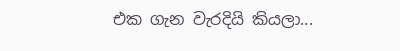එක ගැන වැරදියි කියලා...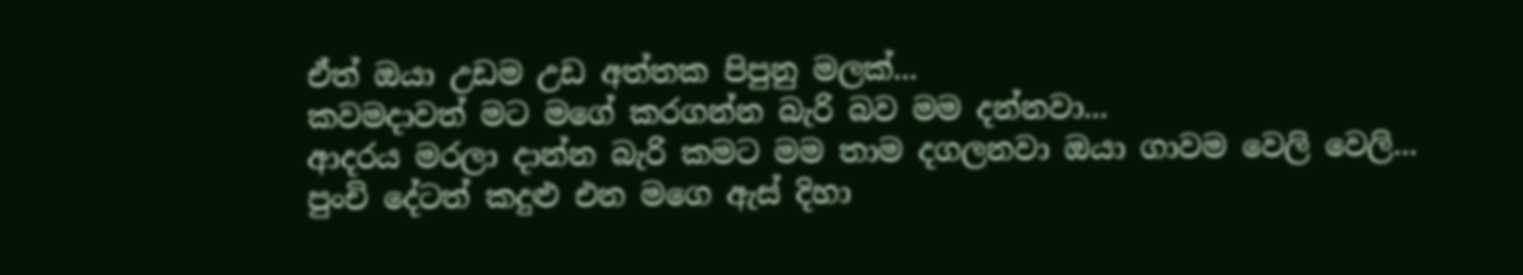ඒත් ඔයා උඩම උඩ අත්තක පිපුනු මලක්...
කවමදාවත් මට මගේ කරගන්න බැරි බව මම දන්නවා...
ආදරය මරලා දාන්න බැරි කමට මම තාම දගලනවා ඔයා ගාවම වෙලි වෙලි...
පුංචි දේටත් කදුළු එන මගෙ ඇස් දිහා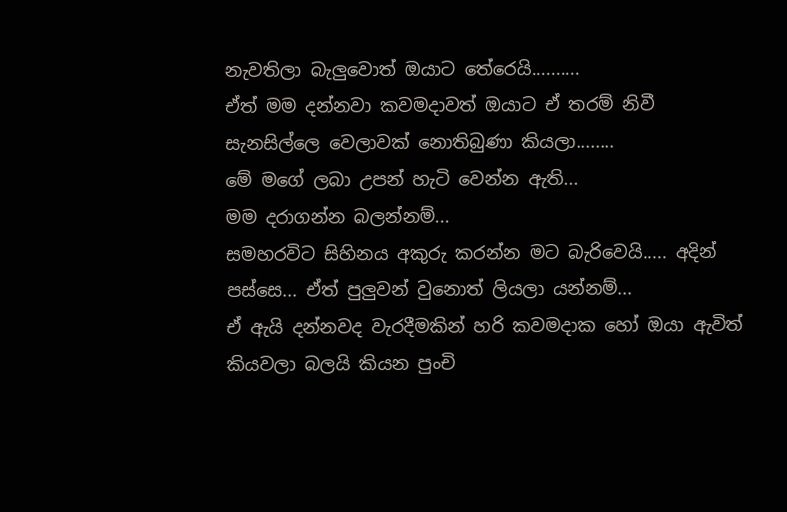නැවතිලා බැලුවොත් ඔයාට තේරෙයි..........
ඒත් මම දන්නවා කවමදාවත් ඔයාට ඒ තරම් නිවී සැනසිල්ලෙ වෙලාවක් නොතිබුණා කියලා........
මේ මගේ ලබා උපන් හැටි වෙන්න ඇති...
මම දරාගන්න බලන්නම්...
සමහරවිට සිහිනය අකුරු කරන්න මට බැරිවෙයි..... අදින් පස්සෙ... ඒත් පුලුවන් වුනොත් ලියලා යන්නම්...
ඒ ඇයි දන්නවද වැරදීමකින් හරි කවමදාක හෝ ඔයා ඇවිත් කියවලා බලයි කියන පුංචි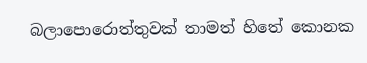බලාපොරොත්තුවක් තාමත් හිතේ කොනක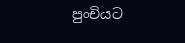පුංචියට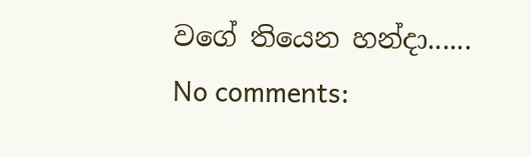වගේ තියෙන හන්දා......
No comments: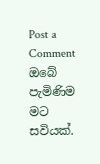Post a Comment
ඔබේ පැමිණිම මට සවියක්.